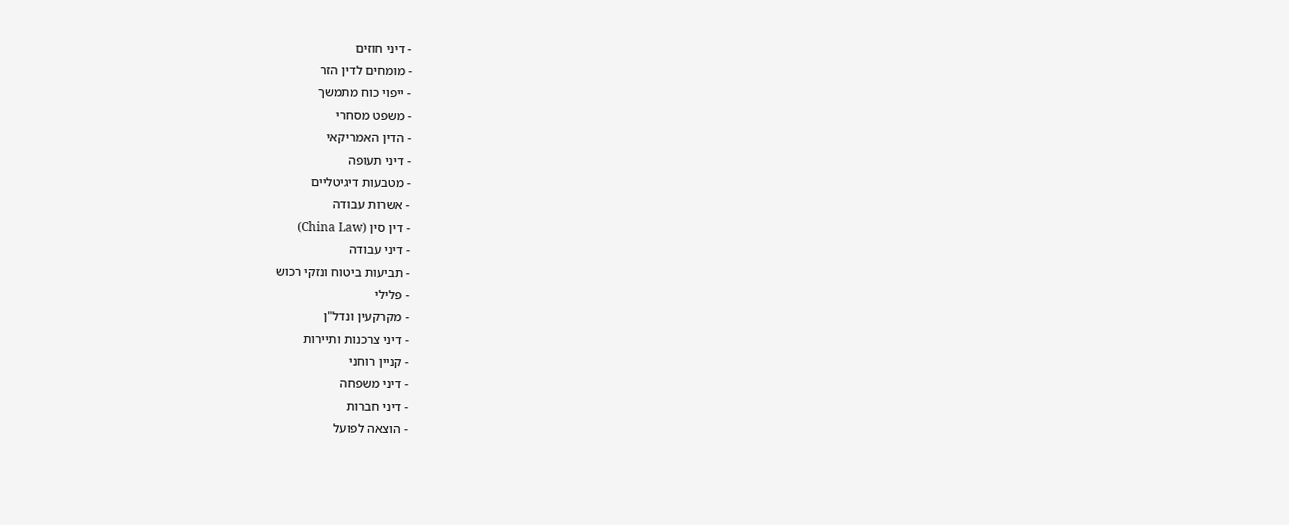- דיני חוזים
- מומחים לדין הזר
- ייפוי כוח מתמשך
- משפט מסחרי
- הדין האמריקאי
- דיני תעופה
- מטבעות דיגיטליים
- אשרות עבודה
- דין סין (China Law)
- דיני עבודה
- תביעות ביטוח ונזקי רכוש
- פלילי
- מקרקעין ונדל"ן
- דיני צרכנות ותיירות
- קניין רוחני
- דיני משפחה
- דיני חברות
- הוצאה לפועל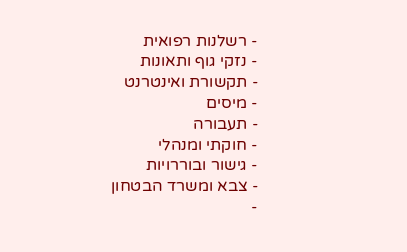- רשלנות רפואית
- נזקי גוף ותאונות
- תקשורת ואינטרנט
- מיסים
- תעבורה
- חוקתי ומנהלי
- גישור ובוררויות
- צבא ומשרד הבטחון
-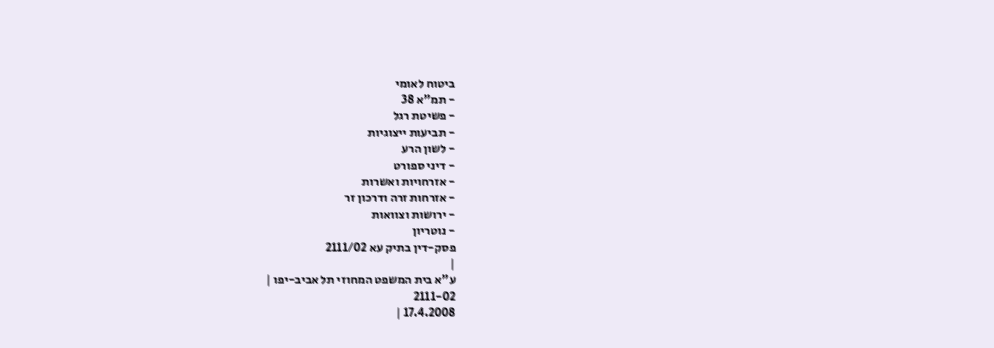ביטוח לאומי
- תמ"א 38
- פשיטת רגל
- תביעות ייצוגיות
- לשון הרע
- דיני ספורט
- אזרחויות ואשרות
- אזרחות זרה ודרכון זר
- ירושות וצוואות
- נוטריון
פסק-דין בתיק עא 2111/02
|
ע"א בית המשפט המחוזי תל אביב-יפו |
2111-02
17.4.2008 |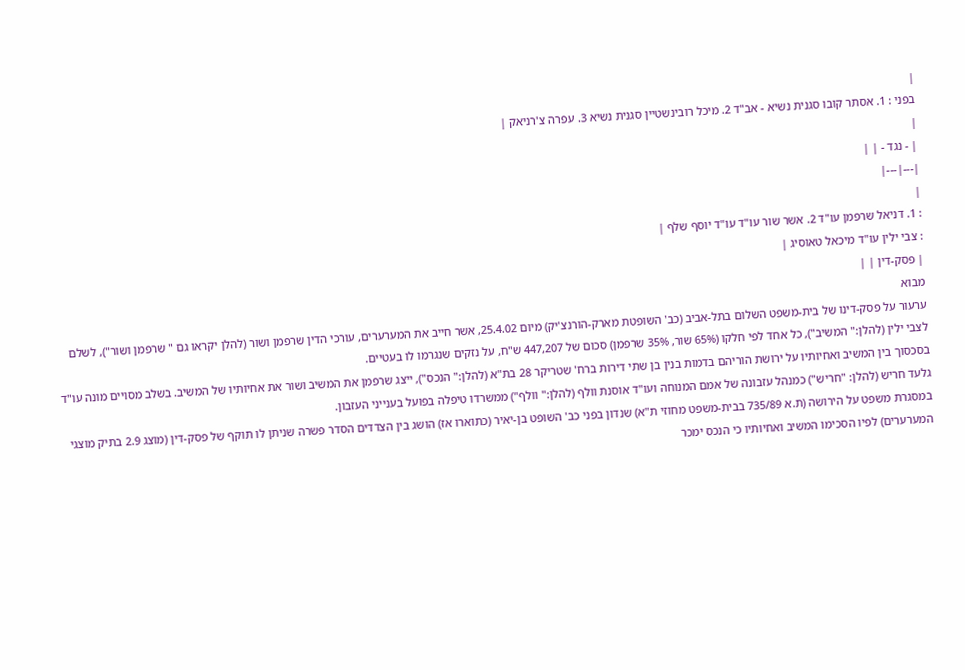|
בפני : 1. אסתר קובו סגנית נשיא - אב"ד 2. מיכל רובינשטיין סגנית נשיא 3. עפרה צ'רניאק |
|
| - נגד - | |
|---|---|
|
: 1. דניאל שרפמן עו"ד 2. אשר שור עו"ד עו"ד יוסף שלף |
: צבי ילין עו"ד מיכאל טאוסיג |
| פסק-דין | |
מבוא
ערעור על פסק-דינו של בית-משפט השלום בתל-אביב (כב' השופטת מארק-הורנצ'יק) מיום 25.4.02, אשר חייב את המערערים, עורכי הדין שרפמן ושור (להלן יקראו גם " שרפמן ושור"), לשלם לצבי ילין (להלן:" המשיב"), כל אחד לפי חלקו (65% שור, 35% שרפמן) סכום של 447,207 ש"ח, על נזקים שנגרמו לו בעטיים.
בסכסוך בין המשיב ואחיותיו על ירושת הוריהם בדמות בנין בן שתי דירות ברח' שטריקר 28 בת"א (להלן:" הנכס"), ייצג שרפמן את המשיב ושור את אחיותיו של המשיב. בשלב מסויים מונה עו"ד גלעד חריש (להלן: "חריש") כמנהל עזבונה של אמם המנוחה ועו"ד אוסנת וולף (להלן:" וולף") ממשרדו טיפלה בפועל בענייני העזבון.
במסגרת משפט על הירושה (ת.א 735/89 בבית-משפט מחוזי ת"א) שנדון בפני כב' השופט בן-יאיר (כתוארו אז) הושג בין הצדדים הסדר פשרה שניתן לו תוקף של פסק-דין (מוצג 2.9 בתיק מוצגי המערערים) לפיו הסכימו המשיב ואחיותיו כי הנכס ימכר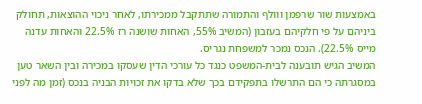באמצעות שור שרפמן ווולף והתמורה שתתקבל ממכירתו, לאחר ניכוי ההוצאות, תחולק ביניהם על פי חלקיהם בעזבון (המשיב 55%, האחות שושנה רז 22.5% והאחות עדנה מייס 22.5%). הנכס נמכר למשפחת נגריס.
המשיב הגיש תובענה לבית-המשפט כנגד כל עורכי הדין שעסקו במכירה ובין השאר טען במסגרתה כי הם התרשלו בתפקידם בכך שלא בדקו את זכויות הבניה בנכס (זמן מה לפני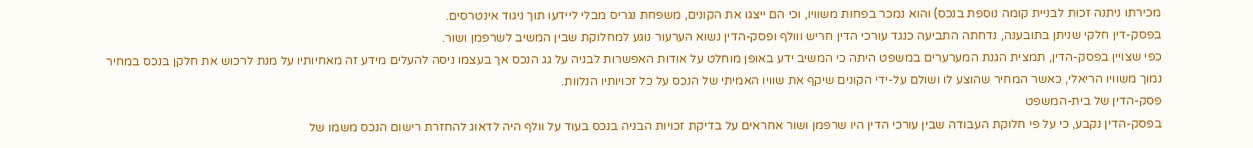מכירתו ניתנה זכות לבניית קומה נוספת בנכס) והוא נמכר בפחות משוויו, וכי הם ייצגו את הקונים, משפחת נגריס מבלי ליידעו תוך ניגוד אינטרסים.
בפסק-דין חלקי שניתן בתובענה, נדחתה התביעה כנגד עורכי הדין חריש ווולף ופסק-הדין נשוא הערעור נוגע למחלוקת שבין המשיב לשרפמן ושור.
כפי שצויין בפסק-הדין, תמצית הגנת המערערים במשפט היתה כי המשיב ידע באופן מוחלט על אודות האפשרות לבניה על גג הנכס אך בעצמו ניסה להעלים מידע זה מאחיותיו על מנת לרכוש את חלקן בנכס במחיר נמוך משוויו הריאלי, כאשר המחיר שהוצע לו ושולם על-ידי הקונים שיקף את שוויו האמיתי של הנכס על כל זכויותיו הנלוות.
פסק-הדין של בית-המשפט
בפסק-הדין נקבע, כי על פי חלוקת העבודה שבין עורכי הדין היו שרפמן ושור אחראים על בדיקת זכויות הבניה בנכס בעוד על וולף היה לדאוג להחזרת רישום הנכס משמו של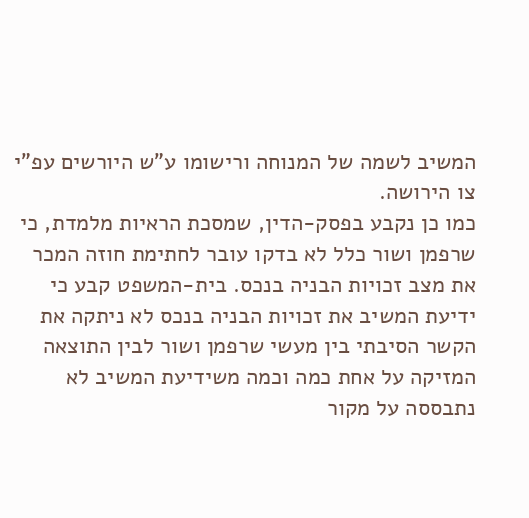המשיב לשמה של המנוחה ורישומו ע"ש היורשים עפ"י צו הירושה.
כמו כן נקבע בפסק-הדין, שמסכת הראיות מלמדת, כי שרפמן ושור כלל לא בדקו עובר לחתימת חוזה המכר את מצב זכויות הבניה בנכס. בית-המשפט קבע כי ידיעת המשיב את זכויות הבניה בנכס לא ניתקה את הקשר הסיבתי בין מעשי שרפמן ושור לבין התוצאה המזיקה על אחת כמה וכמה משידיעת המשיב לא נתבססה על מקור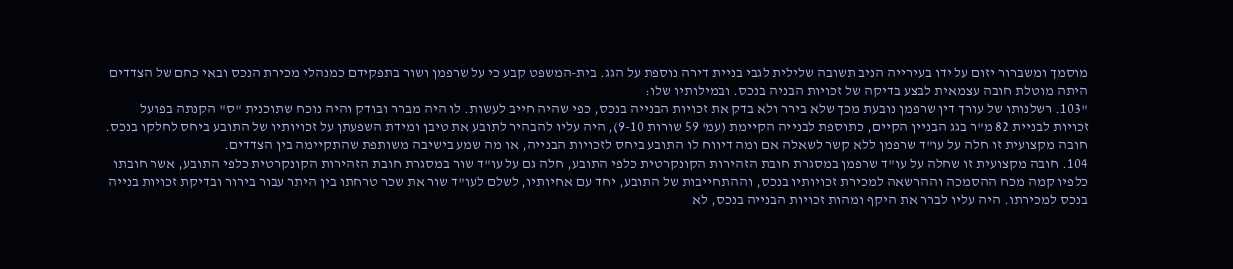מוסמך ומשברור יזום על ידו בעירייה הניב תשובה שלילית לגבי בניית דירה נוספת על הגג. בית-המשפט קבע כי על שרפמן ושור בתפקידם כמנהלי מכירת הנכס ובאי כחם של הצדדים היתה מוטלת חובה עצמאית לבצע בדיקה של זכויות הבניה בנכס. ובמילותיו שלו:
"103. רשלנותו של עורך דין שרפמן נובעת מכך שלא בירר ולא בדק את זכויות הבנייה בנכס, כפי שהיה חייב לעשות. לו היה מברר ובודק והיה נוכח שתוכנית "ס" הקנתה בפועל זכויות לבניית 82 מ"ר בגג הבניין הקיים, כתוספת לבנייה הקיימת (עמ' 59 שורות 9-10), היה עליו להבהיר לתובע את טיבן ומידת השפעתן על זכויותיו של התובע ביחס לחלקו בנכס.
חובה מקצועית זו חלה על עו"ד שרפמן ללא קשר לשאלה אם ומה דיווח לו התובע ביחס לזכויות הבנייה, או מה שמע בישיבה משותפת שהתקיימה בין הצדדים.
104. חובה מקצועית זו שחלה על עו"ד שרפמן במסגרת חובת הזהירות הקונקרטית כלפי התובע, חלה גם על עו"ד שור במסגרת חובת הזהירות הקונקרטית כלפי התובע, אשר חובתו כלפיו קמה מכח ההסמכה וההרשאה למכירת זכויותיו בנכס, וההתחייבות של התובע, יחד עם אחיותיו, לשלם לעו"ד שור את שכר טרחתו בין היתר עבור בירור ובדיקת זכויות בנייה בנכס למכירתו. היה עליו לברר את היקף ומהות זכויות הבנייה בנכס, לא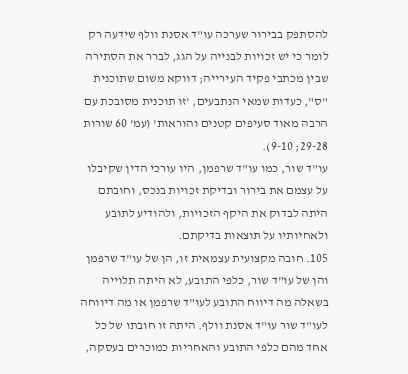להסתפק בבירור שערכה עו"ד אסנת וולף שידעה רק לומר כי יש זכויות לבנייה על הגג, לברר את הסתירה שבין מכתבי פקיד העירייה; דווקא משום שתוכנית "ס", כעדות שמאי הנתבעים, 'זו תוכנית מסובכת עם הרבה מאוד סעיפים קטנים והוראות' (עמ' 60 שורות 29-28; 9-10).
עו"ד שור, כמו עו"ד שרפמן, היו עורכי הדין שקיבלו על עצמם את בירור ובדיקת זכויות בנכס, וחובתם היתה לבדוק את היקף הזכויות, ולהודיע לתובע ולאחיותיו על תוצאות בדיקתם.
105. חובה מקצועית עצמאית זו, הן של עו"ד שרפמן והן של עו"ד שור, כלפי התובע, לא היתה תלוייה בשאלה מה דיווח התובע לעו"ד שרפמן או מה דיווחה לעו"ד שור עו"ד אסנת וולף. היתה זו חובתו של כל אחד מהם כלפי התובע והאחריות כמוכרים בעסקה,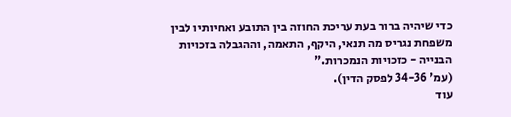כדי שיהיה ברור בעת עריכת החוזה בין התובע ואחיותיו לבין משפחת נגריס מה תנאי, היקף, התאמה, וההגבלה בזכויות הבנייה - כזכויות הנמכרות."
(עמ' 34-36 לפסק הדין).
עוד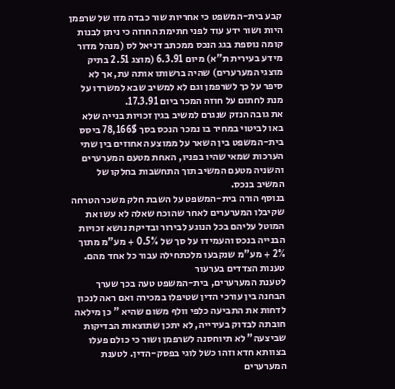קבע בית-המשפט כי אחריות שור כבדה מזו של שרפמן היות ושור ידע עוד לפני חתימת החוזה כי ניתן לבנות קומה נוספת בגג הנכס ממכתב דניאל לס (מנהל מדור מידע בעירית ת"א) מיום 6.3.91 (מוצג 2.51 בתיק מוצגי המערערים) שהיה ברשותו אותה עת, אך לא סיפר על כך לשרפמן וגם לא למשיב שבא למשרדו על מנת לחתום על חוזה המכר ביום 17.3.91.
את גובה הנזק שנגרם למשיב בגין זכויות בנייה שלא באו לביטוי במחיר בו נמכר הנכס בסך 78,166$ ביסס בית-המשפט בין השאר על ממוצע האחוזים בין שתי הערכות שמאי שהיו בפניו, האחת מטעם המערערים והשניה מטעם המשיב תוך התחשבות בחלקו של המשיב בנכס.
בנוסף הורה בית-המשפט על השבת חלק משכר הטרחה שקיבלו המערערים לאחר שהוכח שאלה לא עשו את המוטל עליהם בכל הנוגע לבירור ובדיקת נושא זכויות הבנייה בנכס והעמידו על סך של 0.5% + מע"מ מתוך 2% + מע"מ שנקבעו מלכתחילה עבור כל אחד מהם.
טענות הצדדים בערעור
לטענת המערערים, בית-המשפט טעה בכך שערך הבחנה בין עורכי הדין שטיפלו במכירה ואם ראה לנכון לדחות את התביעה כלפי וולף משום שהיא " כן מילאה חובתה לבדוק בעירייה, לא יתכן שתוצאות הבדיקות שביצעה" לא תיוחסנה לשרפמן ושור כי כולם פעלו בצוותא חדא וזהו כשל לוגי בפסק-הדין. לטענת המערערים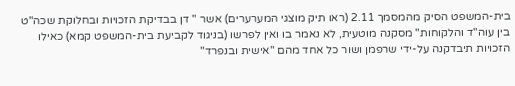בית-המשפט הסיק מהמסמך 2.11 (ראו תיק מוצגי המערערים) אשר " דן בבדיקת הזכויות ובחלוקת שכה"ט בין עוה"ד והלקוחות" מסקנה מוטעית, לא נאמר בו ואין לפרשו (בניגוד לקביעת בית-המשפט קמא) כאילו הזכויות תיבדקנה על-ידי שרפמן ושור כל אחד מהם "אישית ובנפרד"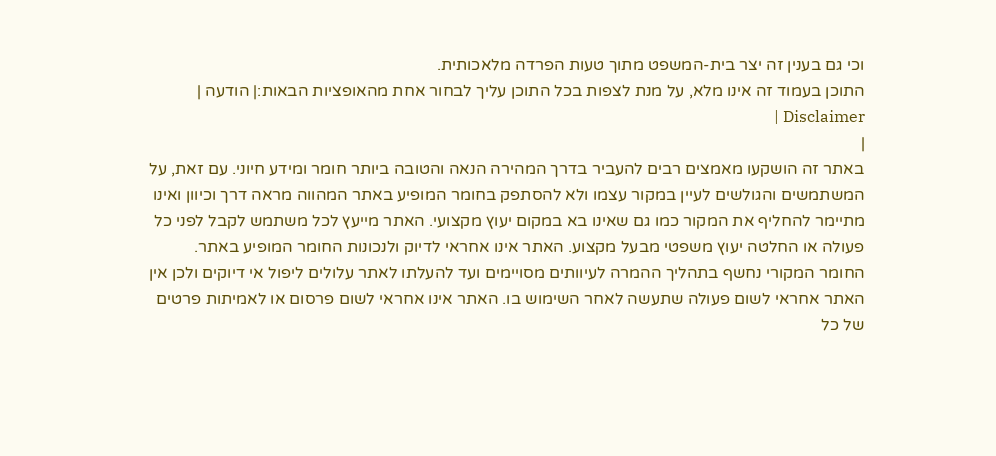וכי גם בענין זה יצר בית-המשפט מתוך טעות הפרדה מלאכותית.
התוכן בעמוד זה אינו מלא, על מנת לצפות בכל התוכן עליך לבחור אחת מהאופציות הבאות:| הודעה | Disclaimer |
|
באתר זה הושקעו מאמצים רבים להעביר בדרך המהירה הנאה והטובה ביותר חומר ומידע חיוני. עם זאת, על המשתמשים והגולשים לעיין במקור עצמו ולא להסתפק בחומר המופיע באתר המהווה מראה דרך וכיוון ואינו מתיימר להחליף את המקור כמו גם שאינו בא במקום יעוץ מקצועי. האתר מייעץ לכל משתמש לקבל לפני כל פעולה או החלטה יעוץ משפטי מבעל מקצוע. האתר אינו אחראי לדיוק ולנכונות החומר המופיע באתר. החומר המקורי נחשף בתהליך ההמרה לעיוותים מסויימים ועד להעלתו לאתר עלולים ליפול אי דיוקים ולכן אין האתר אחראי לשום פעולה שתעשה לאחר השימוש בו. האתר אינו אחראי לשום פרסום או לאמיתות פרטים של כל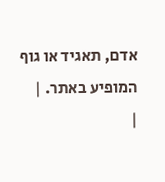אדם, תאגיד או גוף המופיע באתר. |
|